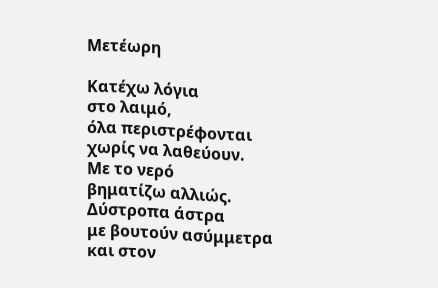Μετέωρη

Κατέχω λόγια
στο λαιμό,
όλα περιστρέφονται
χωρίς να λαθεύουν.
Με το νερό
βηματίζω αλλιώς.
Δύστροπα άστρα
με βουτούν ασύμμετρα
και στον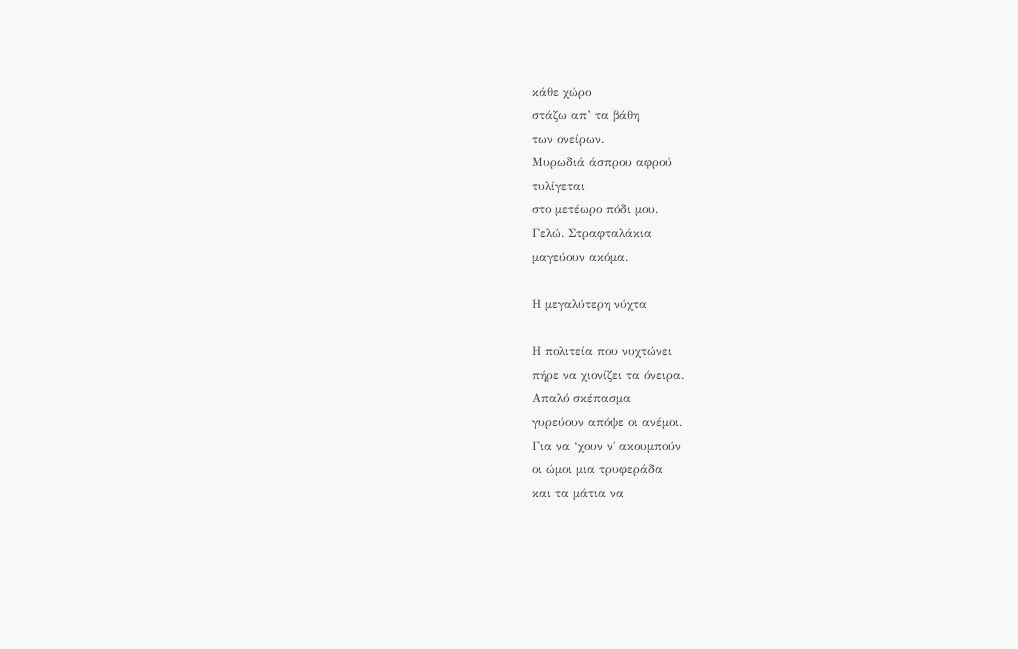κάθε χώρο
στάζω απ’ τα βάθη
των ονείρων.
Μυρωδιά άσπρου αφρού
τυλίγεται
στο μετέωρο πόδι μου.
Γελώ. Στραφταλάκια
μαγεύουν ακόμα.

Η μεγαλύτερη νύχτα

Η πολιτεία που νυχτώνει
πήρε να χιονίζει τα όνειρα.
Απαλό σκέπασμα
γυρεύουν απόψε οι ανέμοι.
Για να ‘χουν ν΄ ακουμπούν
οι ώμοι μια τρυφεράδα
και τα μάτια να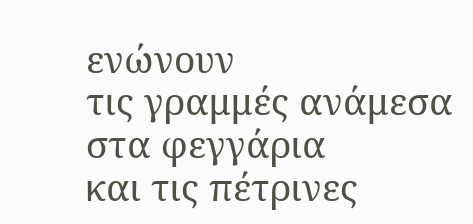ενώνουν
τις γραμμές ανάμεσα
στα φεγγάρια
και τις πέτρινες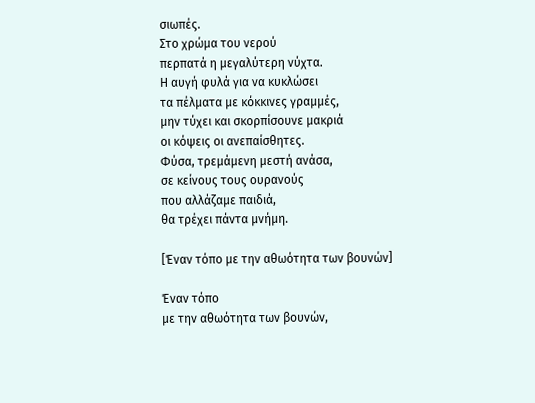σιωπές.
Στο χρώμα του νερού
περπατά η μεγαλύτερη νύχτα.
Η αυγή φυλά για να κυκλώσει
τα πέλματα με κόκκινες γραμμές,
μην τύχει και σκορπίσουνε μακριά
οι κόψεις οι ανεπαίσθητες.
Φύσα, τρεμάμενη μεστή ανάσα,
σε κείνους τους ουρανούς
που αλλάζαμε παιδιά,
θα τρέχει πάντα μνήμη.

[Έναν τόπο με την αθωότητα των βουνών]

Έναν τόπο
με την αθωότητα των βουνών,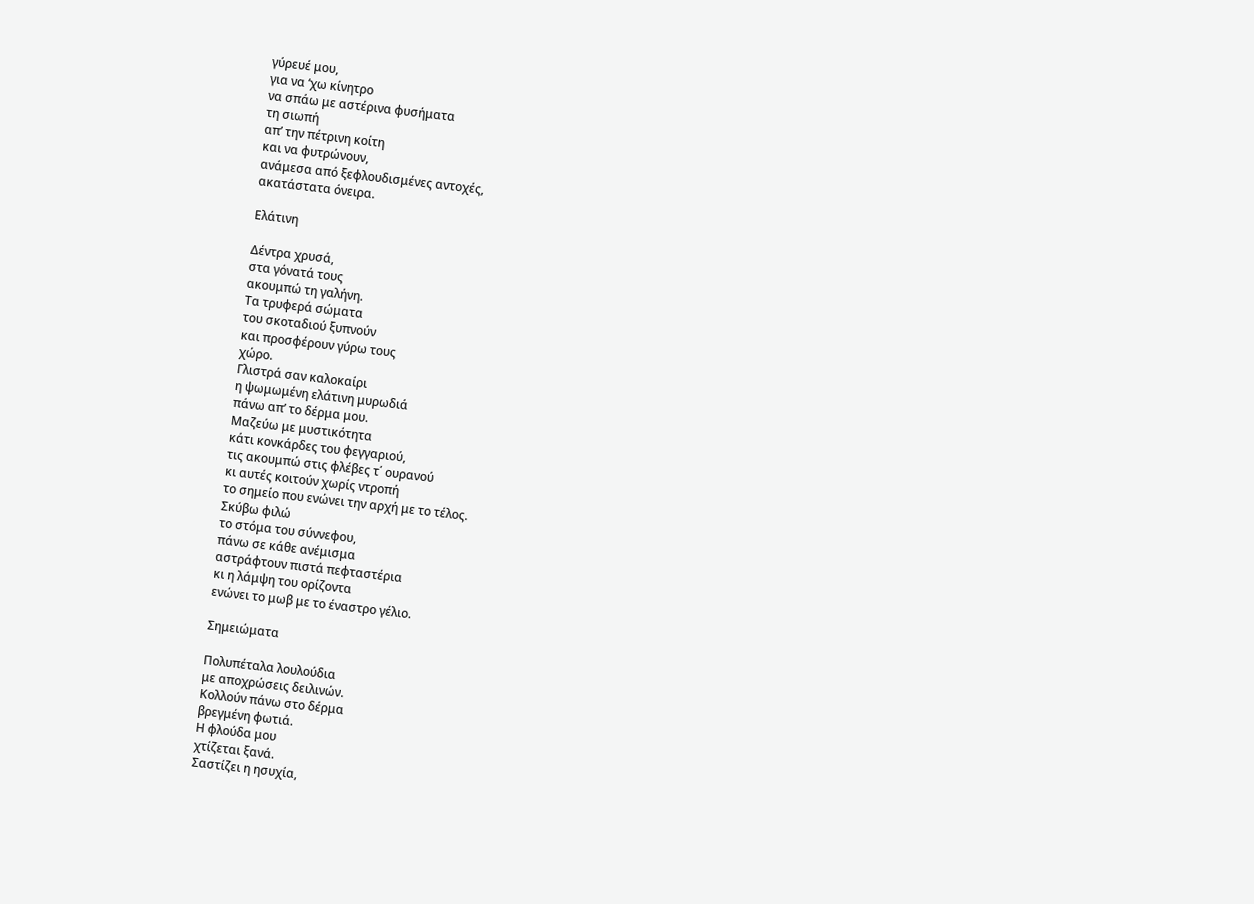γύρευέ μου,
για να ‘χω κίνητρο
να σπάω με αστέρινα φυσήματα
τη σιωπή
απ’ την πέτρινη κοίτη
και να φυτρώνουν,
ανάμεσα από ξεφλουδισμένες αντοχές,
ακατάστατα όνειρα.

Ελάτινη

Δέντρα χρυσά,
στα γόνατά τους
ακουμπώ τη γαλήνη.
Τα τρυφερά σώματα
του σκοταδιού ξυπνούν
και προσφέρουν γύρω τους
χώρο.
Γλιστρά σαν καλοκαίρι
η ψωμωμένη ελάτινη μυρωδιά
πάνω απ’ το δέρμα μου.
Μαζεύω με μυστικότητα
κάτι κονκάρδες του φεγγαριού,
τις ακουμπώ στις φλέβες τ΄ ουρανού
κι αυτές κοιτούν χωρίς ντροπή
το σημείο που ενώνει την αρχή με το τέλος.
Σκύβω φιλώ
το στόμα του σύννεφου,
πάνω σε κάθε ανέμισμα
αστράφτουν πιστά πεφταστέρια
κι η λάμψη του ορίζοντα
ενώνει το μωβ με το έναστρο γέλιο.

Σημειώματα

Πολυπέταλα λουλούδια
με αποχρώσεις δειλινών.
Kολλούν πάνω στο δέρμα
βρεγμένη φωτιά.
Η φλούδα μου
χτίζεται ξανά.
Σαστίζει η ησυχία,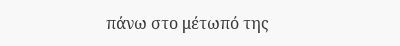πάνω στο μέτωπό της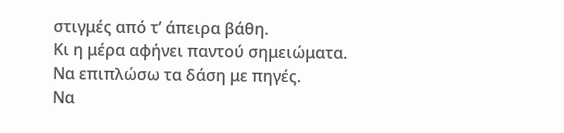στιγμές από τ’ άπειρα βάθη.
Κι η μέρα αφήνει παντού σημειώματα.
Να επιπλώσω τα δάση με πηγές.
Να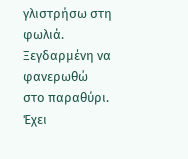γλιστρήσω στη φωλιά.
Ξεγδαρμένη να φανερωθώ
στο παραθύρι.
Έχει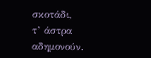σκοτάδι,
τ’ άστρα αδημονούν.